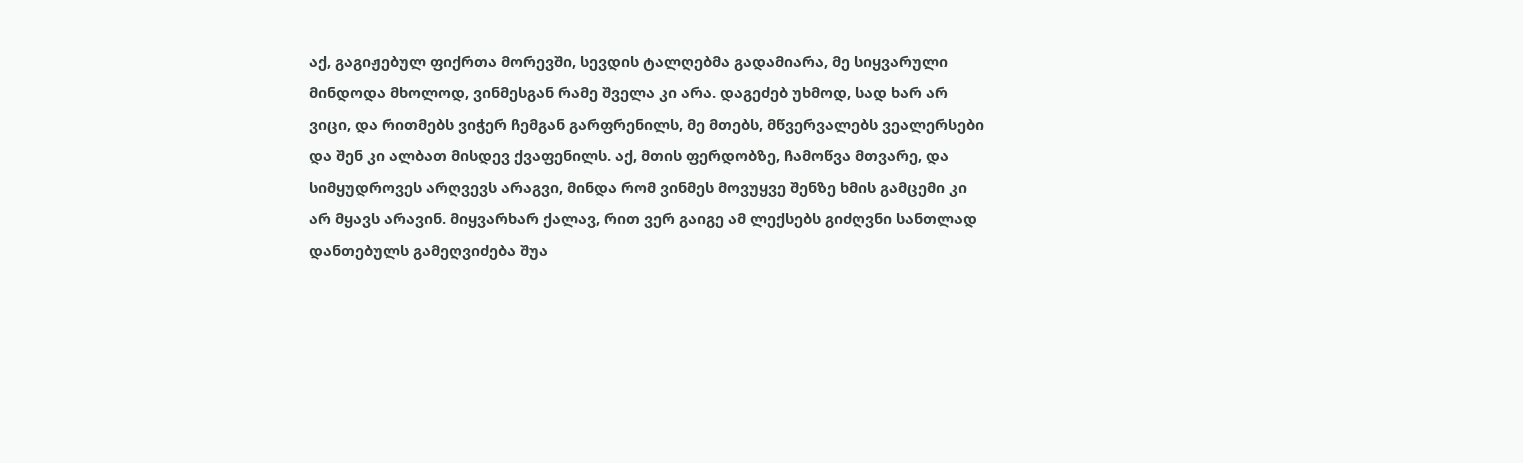აქ, გაგიჟებულ ფიქრთა მორევში, სევდის ტალღებმა გადამიარა, მე სიყვარული მინდოდა მხოლოდ, ვინმესგან რამე შველა კი არა. დაგეძებ უხმოდ, სად ხარ არ ვიცი, და რითმებს ვიჭერ ჩემგან გარფრენილს, მე მთებს, მწვერვალებს ვეალერსები და შენ კი ალბათ მისდევ ქვაფენილს. აქ, მთის ფერდობზე, ჩამოწვა მთვარე, და სიმყუდროვეს არღვევს არაგვი, მინდა რომ ვინმეს მოვუყვე შენზე ხმის გამცემი კი არ მყავს არავინ. მიყვარხარ ქალავ, რით ვერ გაიგე ამ ლექსებს გიძღვნი სანთლად დანთებულს გამეღვიძება შუა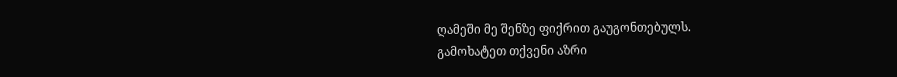ღამეში მე შენზე ფიქრით გაუგონთებულს.
გამოხატეთ თქვენი აზრი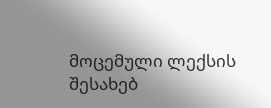მოცემული ლექსის შესახებ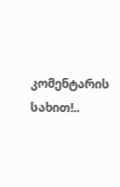კომენტარის სახით!..